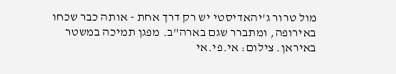מול טרור ג'יהאדיסטי יש רק דרך אחת - אותה כבר שכחו באירופה, ומתברר שגם בארה"ב. מפגן תמיכה במשטר באיראן. צילום: אי.פי.אי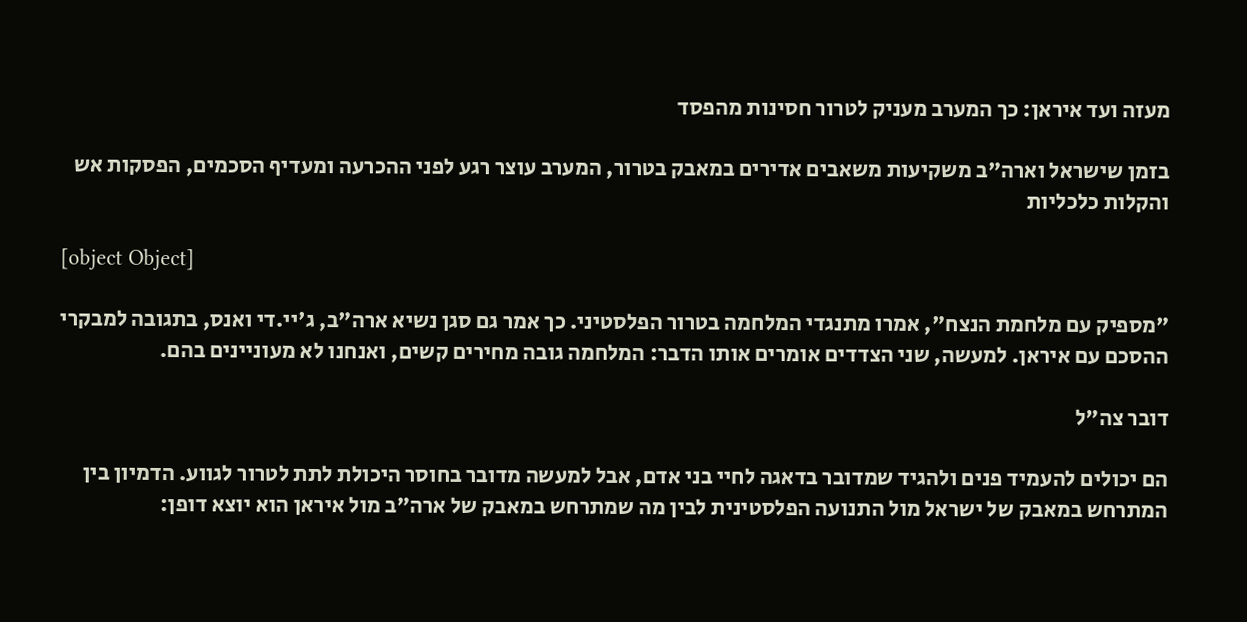מעזה ועד איראן: כך המערב מעניק לטרור חסינות מהפסד

בזמן שישראל וארה"ב משקיעות משאבים אדירים במאבק בטרור, המערב עוצר רגע לפני ההכרעה ומעדיף הסכמים, הפסקות אש והקלות כלכליות

[object Object]

"מספיק עם מלחמת הנצח", אמרו מתנגדי המלחמה בטרור הפלסטיני. כך אמר גם סגן נשיא ארה"ב, ג'יי.די ואנס, בתגובה למבקרי ההסכם עם איראן. למעשה, שני הצדדים אומרים אותו הדבר: המלחמה גובה מחירים קשים, ואנחנו לא מעוניינים בהם.

דובר צה"ל

הם יכולים להעמיד פנים ולהגיד שמדובר בדאגה לחיי בני אדם, אבל למעשה מדובר בחוסר היכולת לתת לטרור לגווע. הדמיון בין המתרחש במאבק של ישראל מול התנועה הפלסטינית לבין מה שמתרחש במאבק של ארה"ב מול איראן הוא יוצא דופן: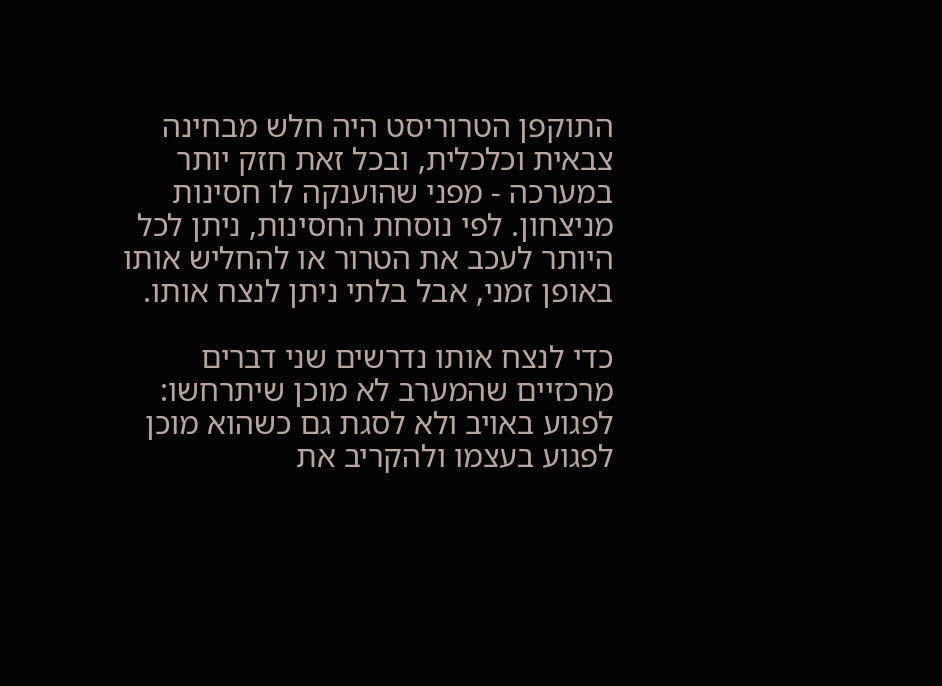התוקפן הטרוריסט היה חלש מבחינה צבאית וכלכלית, ובכל זאת חזק יותר במערכה - מפני שהוענקה לו חסינות מניצחון. לפי נוסחת החסינות, ניתן לכל היותר לעכב את הטרור או להחליש אותו באופן זמני, אבל בלתי ניתן לנצח אותו.

כדי לנצח אותו נדרשים שני דברים מרכזיים שהמערב לא מוכן שיתרחשו: לפגוע באויב ולא לסגת גם כשהוא מוכן לפגוע בעצמו ולהקריב את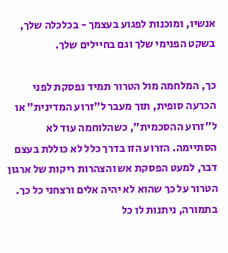אנשיו, ומוכנות לפגוע בעצמך - בכלכלה שלך, בשקט הפנימי שלך וגם בחיילים שלך.

כך, המלחמה מול הטרור תמיד נפסקת לפני הכרעה סופית, תוך מעבר ל"זרוע המדינית" או ל"זרוע ההסכמית", כשהלוחמה עוד לא הסתיימה. הזרוע הזו בדרך כלל לא כוללת בעצם דבר, למעט הפסקת אש והצהרות ריקות של ארגון הטרור על כך שהוא לא יהיה אלים ורצחני כל כך. בתמורה, ניתנות לו כל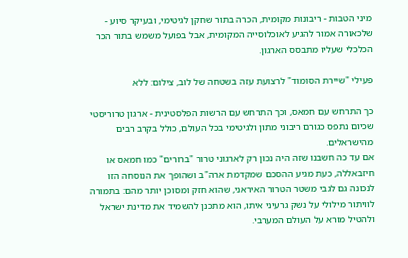מיני הטבות - ריבונות מקומית, הכרה בתור שחקן לגיטימי, ובעיקר סיוע - שלכאורה אמור להגיע לאוכלוסייה המקומית, אבל בפועל משמש בתור הכר הכלכלי שעליו מתבסס הארגון.

פעילי "שיירת הסומוד" לרצועת עזה בשטחה של לוב, צילום: ללא

כך התרחש עם חמאס, וכך התרחש עם הרשות הפלסטינית - ארגון טרוריסטי שכיום נתפס כגורם ריבוני מתון ולגיטימי בכל העולם, כולל בקרב רבים מהישראלים.
אם עד כה חשבנו שזה היה נכון רק לארגוני טרור "ברורים" כמו חמאס או חיזבאללה, כעת מגיע ההסכם שמקדמת ארה"ב ושהופך את הנוסחה הזו לנכונה גם לגבי משטר הטרור האיראני, שהוא חזק ומסוכן יותר מהם: בתמורה לוויתור מילולי על נשק גרעיני איתו, הוא מתכנן להשמיד את מדינת ישראל ולהטיל מורא על העולם המערבי.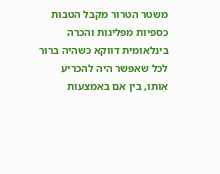משטר הטרור מקבל הטבות כספיות מפליגות והכרה בינלאומית דווקא כשהיה ברור לכל שאפשר היה להכריע אותו, בין אם באמצעות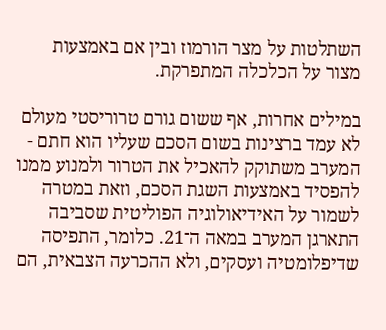השתלטות על מצר הורמוז ובין אם באמצעות מצור על הכלכלה המתפרקת.

במילים אחרות, אף ששום גורם טרוריסטי מעולם לא עמד ברצינות בשום הסכם שעליו הוא חתם - המערב משתוקק להאכיל את הטרור ולמנוע ממנו להפסיד באמצעות השגת הסכם, וזאת במטרה לשמור על האידיאולוגיה הפוליטית שסביבה התארגן המערב במאה ה־21. כלומר, התפיסה שדיפלומטיה ועסקים, ולא ההכרעה הצבאית, הם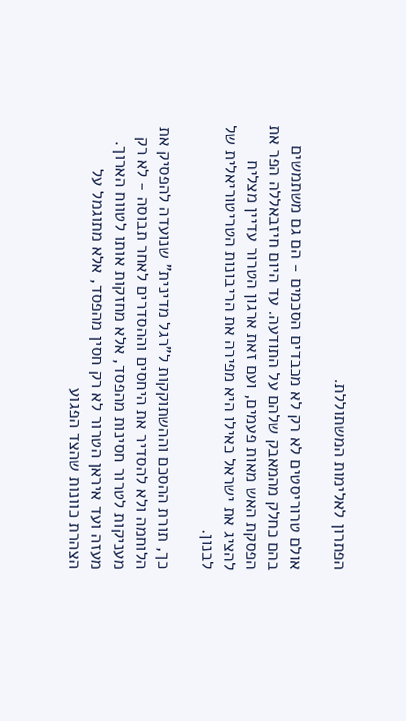הפתרון לאלימות המשתוללת.

אולם טרוריסטים לא רק לא מכבדים הסכמים - הם גם משתמשים בהם כחלק מהמאבק שלהם על התודעה. עד היום חיזבאללה הפר את הפסקת האש מאות פעמים, ועם זאת ארגון הטרור עדיין מצליח להציג את ישראל כאילו היא מפירה את הריבונות הטריטוריאלית של לבנון.

כך, תורת ההסכם וההשתוקקות ל"רגל מדינית" שנועדה להפסיק את הלוחמה ולא להסדיר את היחסים וההסדרים לאחר תבוסה - לא רק מעניקות לטרור חסינות מהפסד, אלא מחזקות אותו לטווח הארוך.
מעזה ועד איראן הטרור לא רק חסין מהפסד, אלא מתוגמל על הצהרת כוונות שהצד הפגוע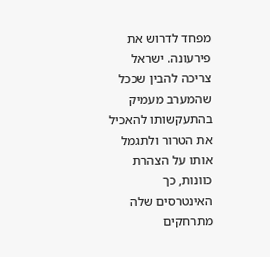מפחד לדרוש את פירעונה. ישראל צריכה להבין שככל שהמערב מעמיק בהתעקשותו להאכיל את הטרור ולתגמל אותו על הצהרת כוונות, כך האינטרסים שלה מתרחקים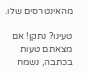מהאינטרסים שלו.

טעינו? נתקן! אם מצאתם טעות בכתבה, נשמח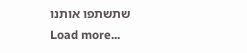שתשתפו אותנו
Load more...